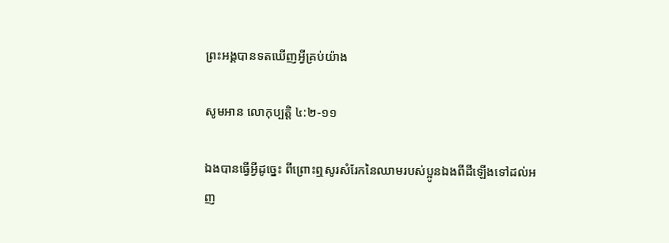ព្រះអង្គបានទតឃើញអ្វីគ្រប់យ៉ាង

សូមអាន លោកុប្បត្ដិ ៤:២-១១

ឯងបានធ្វើអ្វីដូច្នេះ ពីព្រោះឮសូរសំរែកនៃឈាមរបស់ប្អូនឯងពីដីឡើងទៅដល់អញ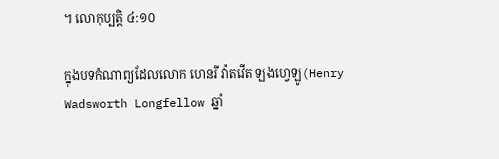។ លោកុប្បត្ដិ ៤:១០

ក្នុងបទកំណាព្យដែលលោក ហេនរី វ៉ាតវើត ឡងហ្វេឡូ(Henry Wadsworth Longfellow ឆ្នាំ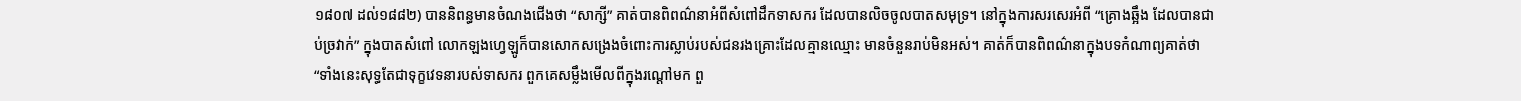១៨០៧ ដល់១៨៨២) បាននិពន្ធមានចំណងជើងថា “សាក្សី” គាត់បានពិពណ៌នាអំពីសំពៅដឹកទាសករ ដែលបានលិចចូលបាតសមុទ្រ។ នៅក្នុងការសរសេរអំពី “គ្រោងឆ្អឹង ដែលបានជាប់ច្រវាក់” ក្នុងបាតសំពៅ លោកឡងហ្វេឡូក៏បានសោកសង្រេងចំពោះការស្លាប់របស់ជនរងគ្រោះដែលគ្មានឈ្មោះ មានចំនួនរាប់មិនអស់។ គាត់ក៏បានពិពណ៌នាក្នុងបទកំណាព្យគាត់ថា “ទាំងនេះសុទ្ធតែជាទុក្ខវេទនារបស់ទាសករ ពួកគេសម្លឹងមើលពីក្នុងរណ្តៅមក ពួ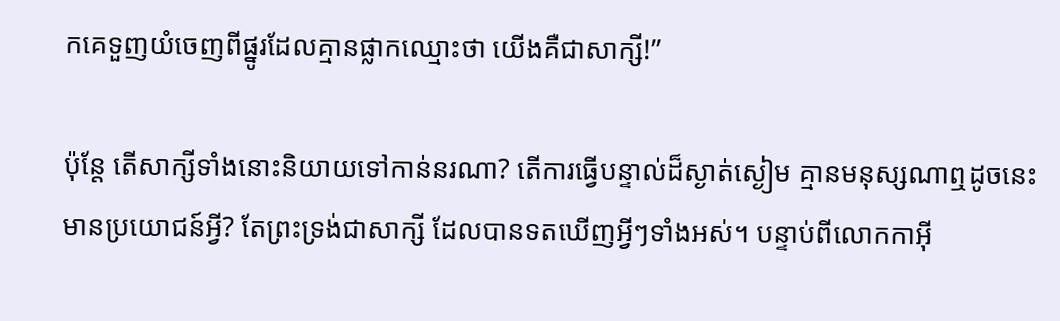កគេទួញយំចេញពីផ្នូរដែលគ្មានផ្លាកឈ្មោះថា យើងគឺជាសាក្សី!”

ប៉ុន្តែ តើសាក្សីទាំងនោះនិយាយទៅកាន់នរណា? តើការធ្វើបន្ទាល់ដ៏ស្ងាត់ស្ងៀម គ្មានមនុស្សណាឮដូចនេះមានប្រយោជន៍អ្វី? តែព្រះទ្រង់ជាសាក្សី ដែលបានទតឃើញអ្វីៗទាំងអស់។ បន្ទាប់ពីលោកកាអ៊ី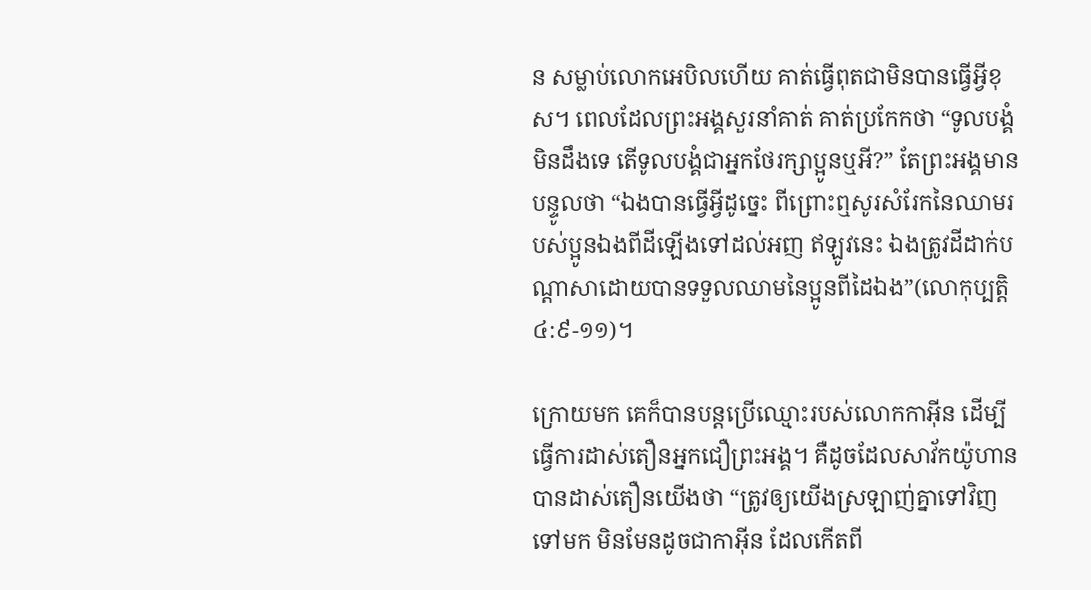ន សម្លាប់លោកអេបិលហើយ គាត់ធ្វើពុតជាមិនបានធ្វើអ្វីខុស។ ពេលដែលព្រះអង្គសួរនាំគាត់ គាត់ប្រកែកថា “ទូលបង្គំមិនដឹងទេ តើទូលបង្គំជាអ្នកថែរក្សាប្អូនឬអី?” តែព្រះអង្គមានបន្ទូលថា “ឯងបានធ្វើអ្វីដូច្នេះ ពីព្រោះឮសូរសំរែកនៃឈាមរបស់ប្អូនឯងពីដីឡើងទៅដល់អញ ឥឡូវនេះ ឯងត្រូវដីដាក់បណ្តាសាដោយបានទទួលឈាមនៃប្អូនពីដៃឯង”(លោកុប្បត្តិ ៤:៩-១១)។

ក្រោយមក គេក៏បានបន្តប្រើឈ្មោះរបស់លោកកាអ៊ីន ដើម្បីធ្វើការដាស់តឿនអ្នកជឿព្រះអង្គ។ គឺដូចដែលសាវ័កយ៉ូហានបានដាស់តឿនយើងថា “ត្រូវឲ្យយើងស្រឡាញ់គ្នាទៅវិញទៅមក មិនមែនដូចជាកាអ៊ីន ដែលកើតពី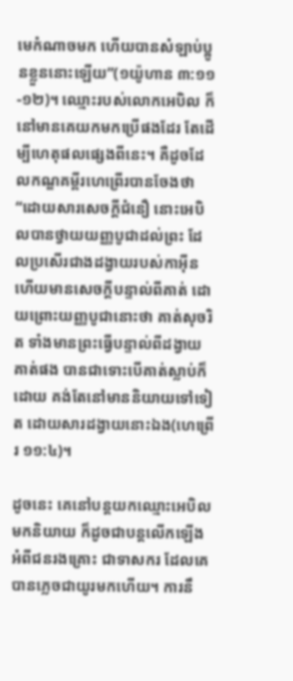មេកំណាចមក ហើយបានសំឡាប់ប្អូនខ្លួននោះឡើយ”(១យ៉ូហាន ៣:១១-១២)។ ឈ្មោះរបស់លោកអេបិល ក៏នៅមានគេយកមកប្រើផងដែរ តែដើម្បីហេតុផលផ្សេងពីនេះ។ គឺដូចដែលកណ្ឌគម្ពីរហេព្រើរបានចែងថា “ដោយសារសេចក្តីជំនឿ នោះអេបិលបានថ្វាយយញ្ញបូជាដល់ព្រះ ដែលប្រសើរជាងដង្វាយរបស់កាអ៊ីន ហើយមានសេចក្តីបន្ទាល់ពីគាត់ ដោយព្រោះយញ្ញបូជានោះថា គាត់សុចរិត ទាំងមានព្រះធ្វើបន្ទាល់ពីដង្វាយគាត់ផង បានជាទោះបើគាត់ស្លាប់ក៏ដោយ គង់តែនៅមាននិយាយទៅទៀត ដោយសារដង្វាយនោះឯង(ហេព្រើរ ១១:៤)។

ដូចនេះ គេនៅបន្តយកឈ្មោះអេបិលមកនិយាយ ក៏ដូចជាបន្តលើកឡើងអំពីជនរងគ្រោះ ជាទាសករ ដែលគេបានភ្លេចជាយូរមកហើយ។ ការនឹ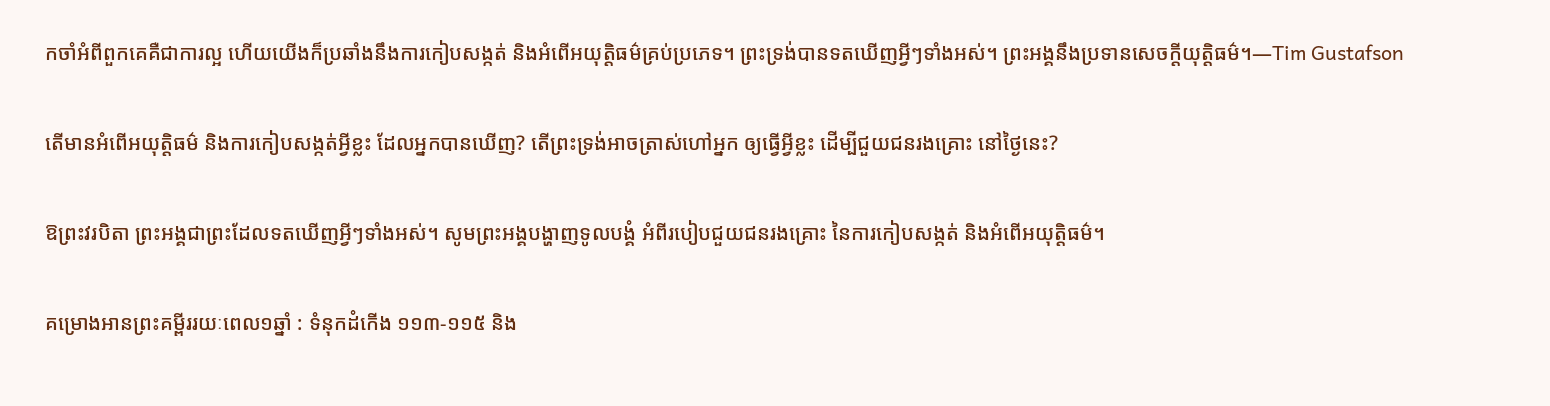កចាំអំពីពួកគេគឺជាការល្អ ហើយយើងក៏ប្រឆាំងនឹងការកៀបសង្កត់ និងអំពើអយុត្តិធម៌គ្រប់ប្រភេទ។ ព្រះទ្រង់បានទតឃើញអ្វីៗទាំងអស់។ ព្រះអង្គនឹងប្រទានសេចក្តីយុត្តិធម៌។—Tim Gustafson

តើមានអំពើអយុត្តិធម៌ និងការកៀបសង្កត់អ្វីខ្លះ ដែលអ្នកបានឃើញ? តើព្រះទ្រង់អាចត្រាស់ហៅអ្នក ឲ្យធ្វើអ្វីខ្លះ ដើម្បីជួយជនរងគ្រោះ នៅថ្ងៃនេះ?

ឱព្រះវរបិតា ព្រះអង្គជាព្រះដែលទតឃើញអ្វីៗទាំងអស់។ សូមព្រះអង្គបង្ហាញទូលបង្គំ អំពីរបៀបជួយជនរងគ្រោះ នៃការកៀបសង្កត់ និងអំពើអយុត្តិធម៌។

គម្រោងអានព្រះគម្ពីររយៈពេល១ឆ្នាំ : ទំនុកដំកើង ១១៣-១១៥ និង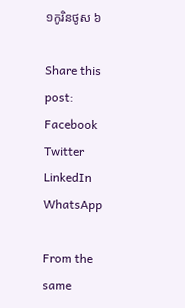១កូរិនថូស ៦

Share this post:
Facebook
Twitter
LinkedIn
WhatsApp

From the same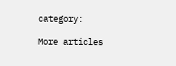category:

More articles